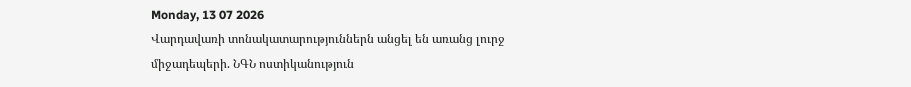Monday, 13 07 2026
Վարդավառի տոնակատարություններն անցել են առանց լուրջ միջադեպերի. ՆԳՆ ոստիկանություն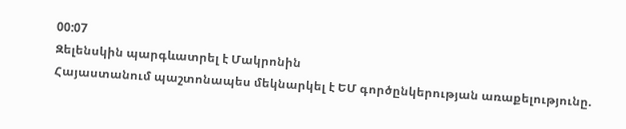00:07
Զելենսկին պարգևատրել է Մակրոնին
Հայաստանում պաշտոնապես մեկնարկել է ԵՄ գործընկերության առաքելությունը.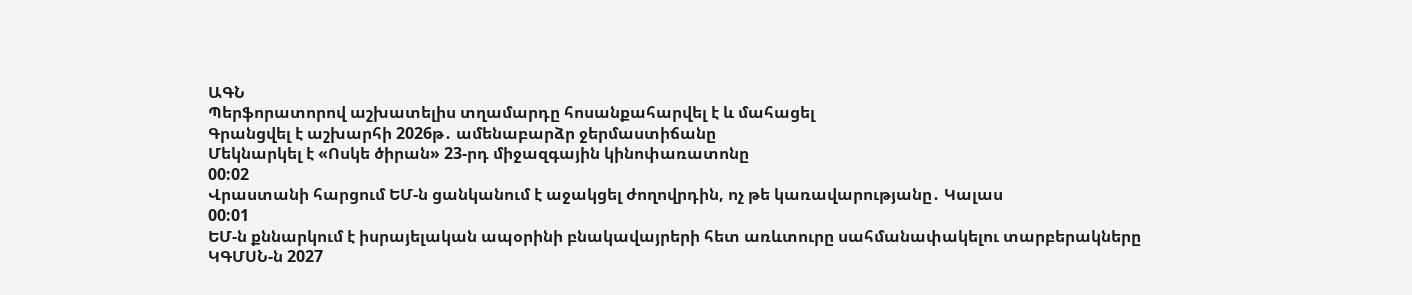ԱԳՆ
Պերֆորատորով աշխատելիս տղամարդը հոսանքահարվել է և մահացել
Գրանցվել է աշխարհի 2026թ․ ամենաբարձր ջերմաստիճանը
Մեկնարկել է «Ոսկե ծիրան» 23-րդ միջազգային կինոփառատոնը
00:02
Վրաստանի հարցում ԵՄ-ն ցանկանում է աջակցել ժողովրդին, ոչ թե կառավարությանը․ Կալաս
00:01
ԵՄ-ն քննարկում է իսրայելական ապօրինի բնակավայրերի հետ առևտուրը սահմանափակելու տարբերակները
ԿԳՄՍՆ-ն 2027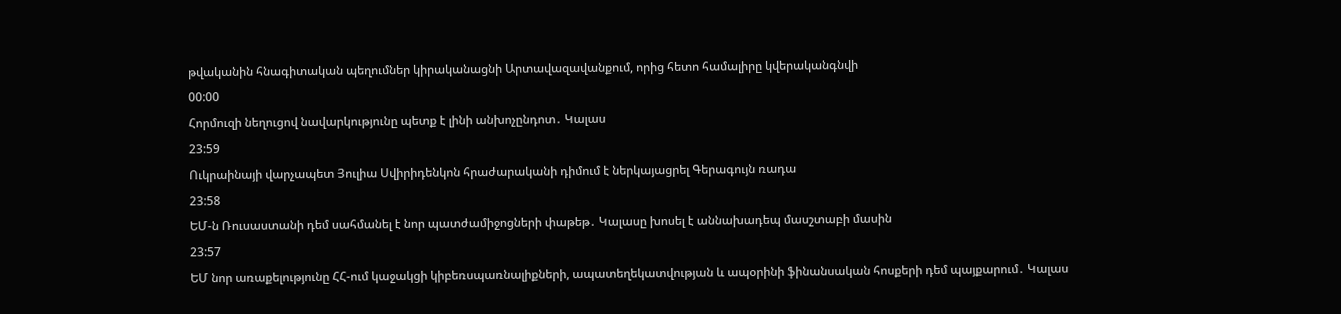թվականին հնագիտական պեղումներ կիրականացնի Արտավազավանքում, որից հետո համալիրը կվերականգնվի
00:00
Հորմուզի նեղուցով նավարկությունը պետք է լինի անխոչընդոտ․ Կալաս
23:59
Ուկրաինայի վարչապետ Յուլիա Սվիրիդենկոն հրաժարականի դիմում է ներկայացրել Գերագույն ռադա
23:58
ԵՄ-ն Ռուսաստանի դեմ սահմանել է նոր պատժամիջոցների փաթեթ․ Կալասը խոսել է աննախադեպ մասշտաբի մասին
23:57
ԵՄ նոր առաքելությունը ՀՀ-ում կաջակցի կիբեռսպառնալիքների, ապատեղեկատվության և ապօրինի ֆինանսական հոսքերի դեմ պայքարում․ Կալաս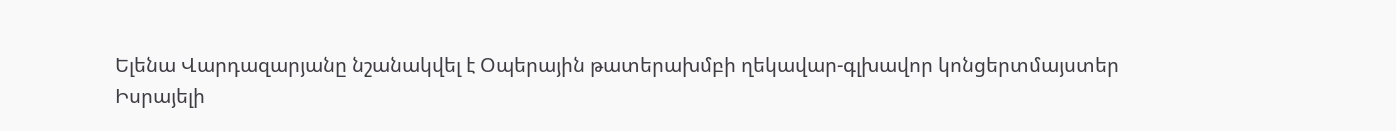Ելենա Վարդազարյանը նշանակվել է Օպերային թատերախմբի ղեկավար-գլխավոր կոնցերտմայստեր
Իսրայելի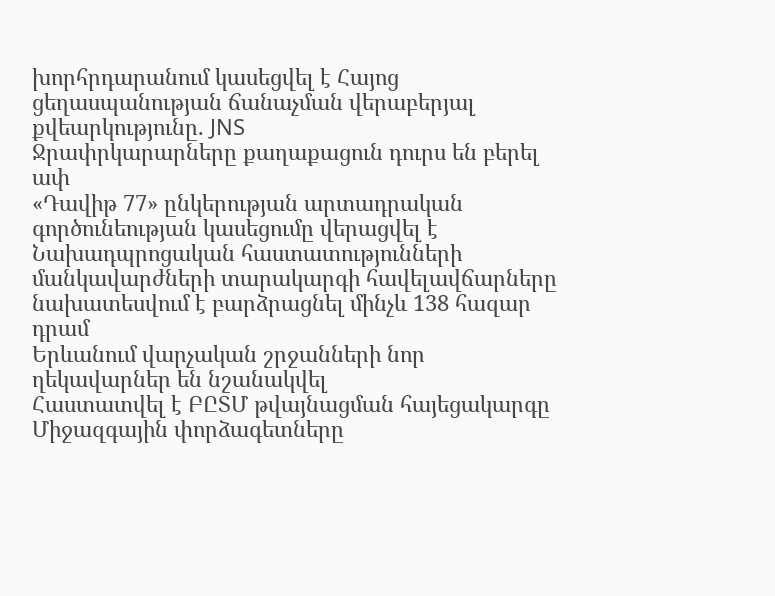խորհրդարանում կասեցվել է Հայոց ցեղասպանության ճանաչման վերաբերյալ քվեարկությունը. JNS
Ջրափրկարարները քաղաքացուն դուրս են բերել ափ
«Դավիթ 77» ընկերության արտադրական գործունեության կասեցումը վերացվել է
Նախադպրոցական հաստատությունների մանկավարժների տարակարգի հավելավճարները նախատեսվում է բարձրացնել մինչև 138 հազար դրամ
Երևանում վարչական շրջանների նոր ղեկավարներ են նշանակվել
Հաստատվել է ԲԸՏՄ թվայնացման հայեցակարգը
Միջազգային փորձագետները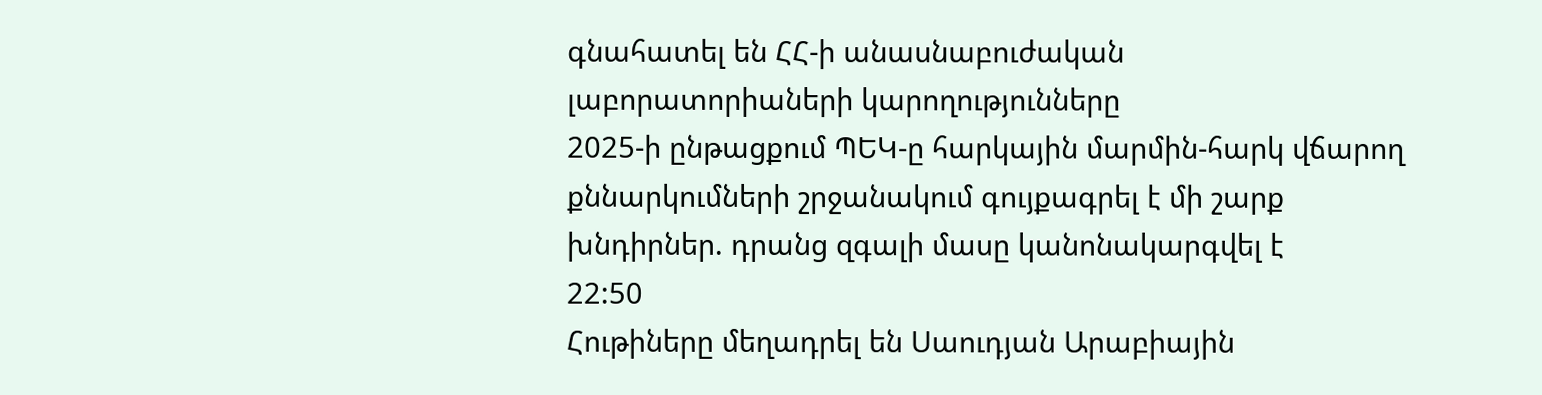գնահատել են ՀՀ-ի անասնաբուժական լաբորատորիաների կարողությունները
2025-ի ընթացքում ՊԵԿ-ը հարկային մարմին-հարկ վճարող քննարկումների շրջանակում գույքագրել է մի շարք խնդիրներ. դրանց զգալի մասը կանոնակարգվել է
22:50
Հութիները մեղադրել են Սաուդյան Արաբիային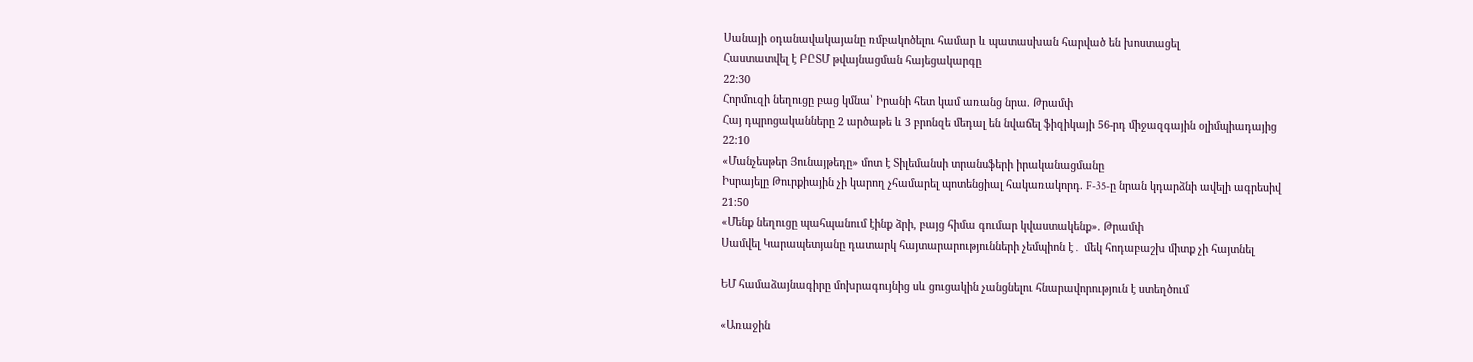Սանայի օդանավակայանը ռմբակոծելու համար և պատասխան հարված են խոստացել
Հաստատվել է ԲԸՏՄ թվայնացման հայեցակարգը
22:30
Հորմուզի նեղուցը բաց կմնա՝ Իրանի հետ կամ առանց նրա. Թրամփ
Հայ դպրոցականները 2 արծաթե և 3 բրոնզե մեդալ են նվաճել ֆիզիկայի 56-րդ միջազգային օլիմպիադայից
22:10
«Մանչեսթեր Յունայթեդը» մոտ է Տիլեմանսի տրանսֆերի իրականացմանը
Իսրայելը Թուրքիային չի կարող չհամարել պոտենցիալ հակառակորդ. F-35-ը նրան կդարձնի ավելի ագրեսիվ
21:50
«Մենք նեղուցը պահպանում էինք ձրի, բայց հիմա գումար կվաստակենք». Թրամփ
Սամվել Կարապետյանը դատարկ հայտարարությունների չեմպիոն է․ մեկ հոդաբաշխ միտք չի հայտնել

ԵՄ համաձայնագիրը մոխրագույնից սև ցուցակին չանցնելու հնարավորություն է ստեղծում

«Առաջին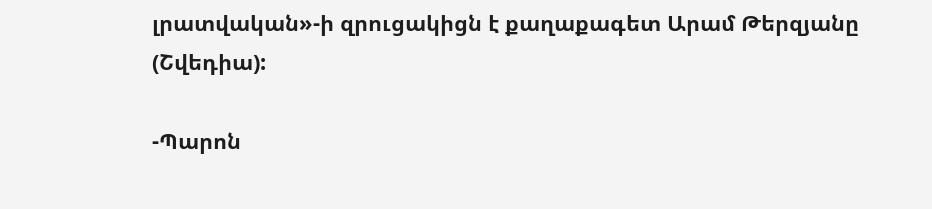լրատվական»-ի զրուցակիցն է քաղաքագետ Արամ Թերզյանը (Շվեդիա):

-Պարոն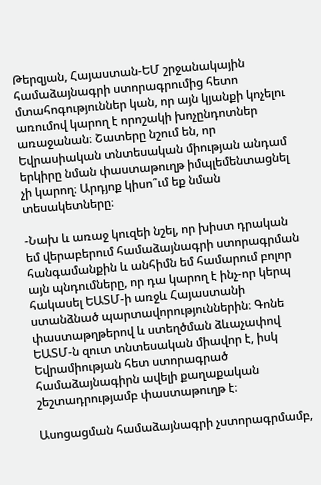Թերզյան, Հայաստան-ԵՄ շրջանակային համաձայնագրի ստորագրումից հետո մտահոգություններ կան, որ այն կյանքի կոչելու առումով կարող է որոշակի խոչընդոտներ առաջանան։ Շատերը նշում են, որ Եվրասիական տնտեսական միության անդամ երկիրը նման փաստաթուղթ իմպլեմենտացնել չի կարող։ Արդյոք կիսո՞ւմ եք նման տեսակետները։

-Նախ և առաջ կուզեի նշել, որ խիստ դրական եմ վերաբերում համաձայնագրի ստորագրման հանգամանքին և անհիմն եմ համարում բոլոր այն պնդումները, որ դա կարող է ինչ-որ կերպ հակասել ԵԱՏՄ-ի առջև Հայաստանի ստանձնած պարտավորություններին։ Գոնե փաստաթղթերով և ստեղծման ձևաչափով ԵԱՏՄ-ն զուտ տնտեսական միավոր է, իսկ Եվրամիության հետ ստորագրած համաձայնագիրն ավելի քաղաքական շեշտադրությամբ փաստաթուղթ է։

Ասոցացման համաձայնագրի չստորագրմամբ,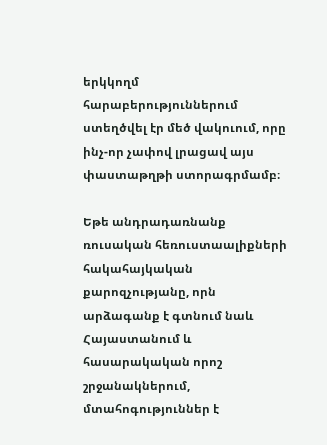երկկողմ հարաբերություններում ստեղծվել էր մեծ վակուում, որը ինչ-որ չափով լրացավ այս փաստաթղթի ստորագրմամբ։

Եթե անդրադառնանք ռուսական հեռուստաալիքների հակահայկական քարոզչությանը, որն արձագանք է գտնում նաև Հայաստանում և հասարակական որոշ շրջանակներում, մտահոգություններ է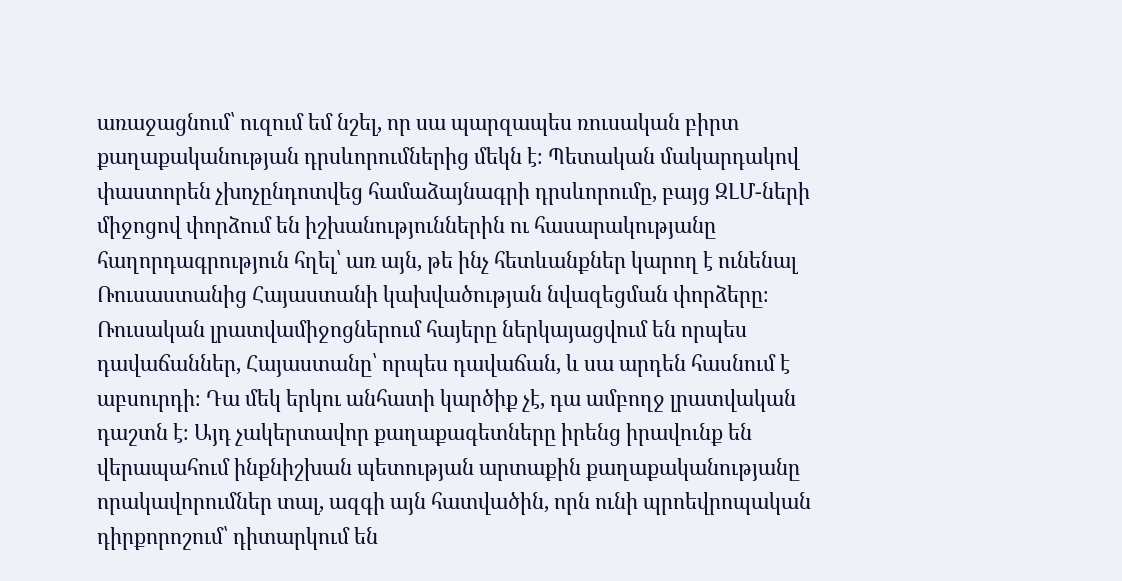առաջացնում՝ ուզում եմ նշել, որ սա պարզապես ռուսական բիրտ քաղաքականության դրսևորումներից մեկն է։ Պետական մակարդակով փաստորեն չխոչընդոտվեց համաձայնագրի դրսևորումը, բայց ԶԼՄ-ների միջոցով փորձում են իշխանություններին ու հասարակությանը հաղորդագրություն հղել՝ առ այն, թե ինչ հետևանքներ կարող է ունենալ Ռուսաստանից Հայաստանի կախվածության նվազեցման փորձերը։ Ռուսական լրատվամիջոցներում հայերը ներկայացվում են որպես դավաճաններ, Հայաստանը՝ որպես դավաճան, և սա արդեն հասնում է աբսուրդի։ Դա մեկ երկու անհատի կարծիք չէ, դա ամբողջ լրատվական դաշտն է։ Այդ չակերտավոր քաղաքագետները իրենց իրավունք են վերապահում ինքնիշխան պետության արտաքին քաղաքականությանը որակավորումներ տալ, ազգի այն հատվածին, որն ունի պրոեվրոպական դիրքորոշում՝ դիտարկում են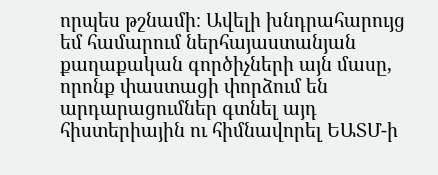որպես թշնամի։ Ավելի խնդրահարույց եմ համարում ներհայաստանյան քաղաքական գործիչների այն մասը, որոնք փաստացի փորձում են արդարացումներ գտնել այդ հիստերիային ու հիմնավորել ԵԱՏՄ-ի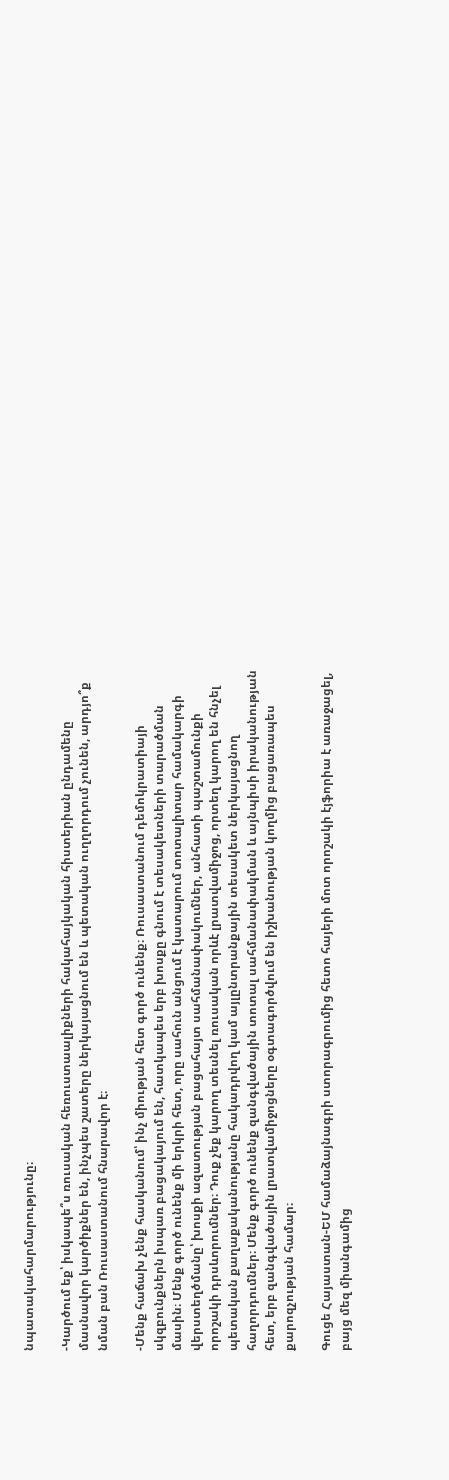նպատակահարմարությունը։

-Կարծում եք՝ իսկապե՞ս ռուսական հեռուստաալիքների հակահայկական հիստերիան ընդամենը մասնավոր կարծիքներ են, ինչպես շատերը ներկայացնում են և պետական ուղղորդում չունեն, արդյո՞ք նման բան Ռուսաստանում հնարավոր է։

-Մենք հաճախ չենք հասկանում՝ ինչ միության հետ գործ ունենք։ Ռուսաստանում դեմոկրատիայի սկզբունքներն իսպառ բացակայում են, հատկապես երբ խոսքը գնում է տեսակետների տարածման մասին։ Մենք գործ ունենք մի երկրի հետ, որը սահուն անցում է կատարում տոտալիտար համակարգի վերստեղծմանը՝ խոսքի ազատության բացահայտ սահմանափակումներ, անհատի պաշտամունքի որոշակի դրսևորումներ։ Դուք չեք կարող տեսնել ռուսական որևէ լրատվամիջոց, որտեղ կարող են հնչել պետական քաղաքականությանը հակադրվող կամ այլընտրանքային տեսակետ ներկայացնող հաղորդումներ։ Մենք գործ ունենք զանգվածային տոտալ սահմանափակման և այնպիսի իրականության հետ, երբ զանգվածային լրատվամիջոցները օգտագործվում են իշխանության կողմից բացառապես քարոզչության համար։

Գուցե Հայաստան-ԵՄ համաձայնագրի ստորագրումից հետո հայերի մոտ որոշակի էյֆորիա է առաջացել, բայց մեզ միանգամից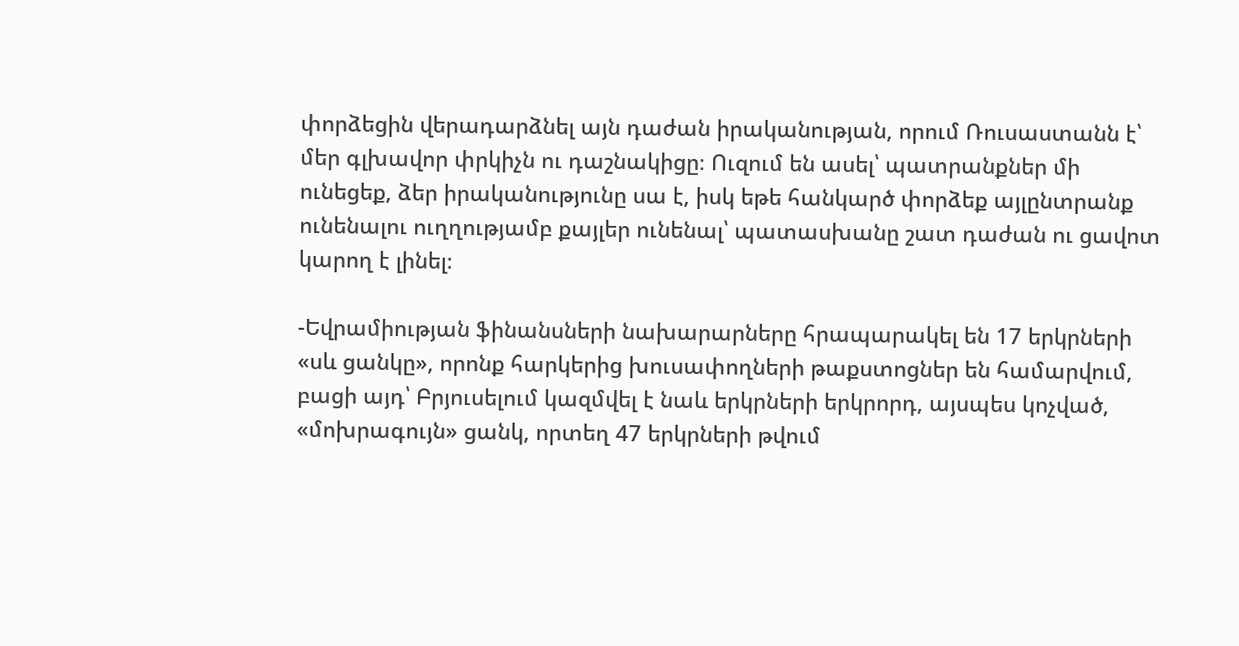փորձեցին վերադարձնել այն դաժան իրականության, որում Ռուսաստանն է՝ մեր գլխավոր փրկիչն ու դաշնակիցը։ Ուզում են ասել՝ պատրանքներ մի ունեցեք, ձեր իրականությունը սա է, իսկ եթե հանկարծ փորձեք այլընտրանք ունենալու ուղղությամբ քայլեր ունենալ՝ պատասխանը շատ դաժան ու ցավոտ կարող է լինել։

-Եվրամիության ֆինանսների նախարարները հրապարակել են 17 երկրների «սև ցանկը», որոնք հարկերից խուսափողների թաքստոցներ են համարվում, բացի այդ՝ Բրյուսելում կազմվել է նաև երկրների երկրորդ, այսպես կոչված, «մոխրագույն» ցանկ, որտեղ 47 երկրների թվում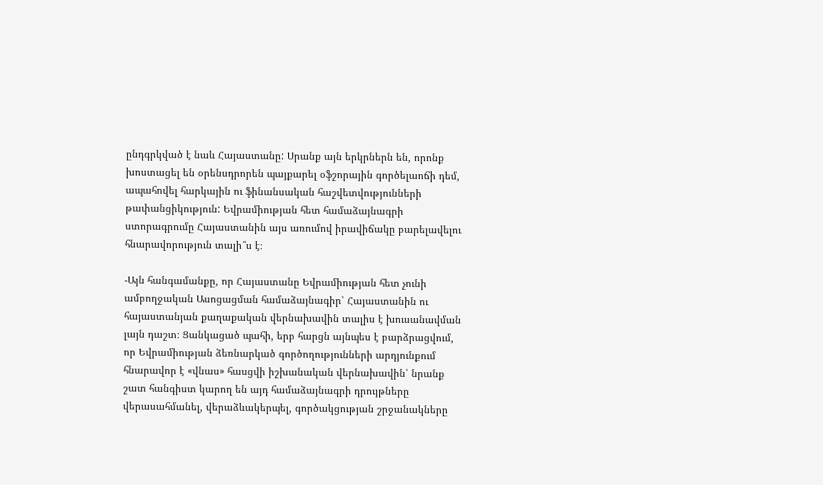ընդգրկված է նաև Հայաստանը: Սրանք այն երկրներն են, որոնք խոստացել են օրենսդրորեն պայքարել օֆշորային գործելաոճի դեմ, ապահովել հարկային ու ֆինանսական հաշվետվությունների թափանցիկություն: Եվրամիության հետ համաձայնագրի ստորագրումը Հայաստանին այս առումով իրավիճակը բարելավելու հնարավորություն տալի՞ս է։

-Այն հանգամանքը, որ Հայաստանը Եվրամիության հետ չունի ամբողջական Ասոցացման համաձայնագիր՝ Հայաստանին ու հայաստանյան քաղաքական վերնախավին տալիս է խուսանավման լայն դաշտ։ Ցանկացած պահի, երբ հարցն այնպես է բարձրացվում, որ Եվրամիության ձեռնարկած գործողությունների արդյունքում հնարավոր է «վնաս» հասցվի իշխանական վերնախավին՝ նրանք շատ հանգիստ կարող են այդ համաձայնագրի դրույթները վերասահմանել, վերաձևակերպել, գործակցության շրջանակները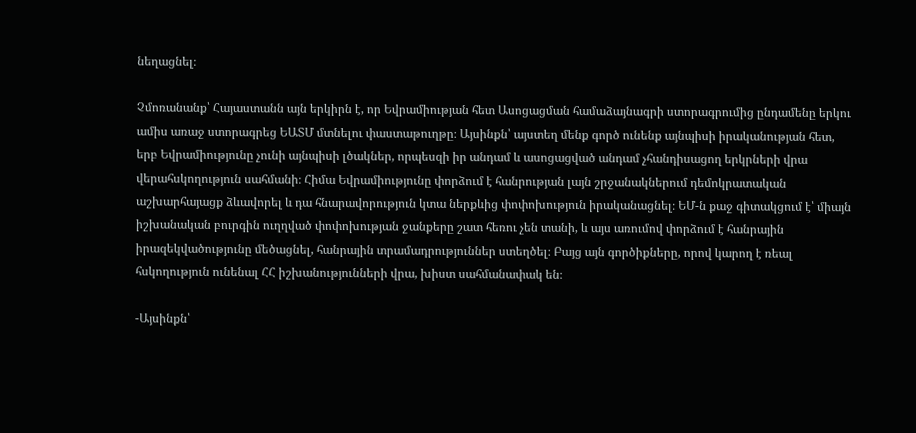նեղացնել։

Չմոռանանք՝ Հայաստանն այն երկիրն է, որ Եվրամիության հետ Ասոցացման համաձայնագրի ստորագրումից ընդամենը երկու ամիս առաջ ստորագրեց ԵԱՏՄ մտնելու փաստաթուղթը։ Այսինքն՝ այստեղ մենք գործ ունենք այնպիսի իրականության հետ, երբ Եվրամիությունը չունի այնպիսի լծակներ, որպեսզի իր անդամ և ասոցացված անդամ չհանդիսացող երկրների վրա վերահսկողություն սահմանի։ Հիմա Եվրամիությունը փորձում է հանրության լայն շրջանակներում դեմոկրատական աշխարհայացք ձևավորել և դա հնարավորություն կտա ներքևից փոփոխություն իրականացնել։ ԵՄ-ն քաջ գիտակցում է՝ միայն իշխանական բուրգին ուղղված փոփոխության ջանքերը շատ հեռու չեն տանի, և այս առումով փորձում է հանրային իրազեկվածությունը մեծացնել, հանրային տրամադրություններ ստեղծել։ Բայց այն գործիքները, որով կարող է ռեալ հսկողություն ունենալ ՀՀ իշխանությունների վրա, խիստ սահմանափակ են։

-Այսինքն՝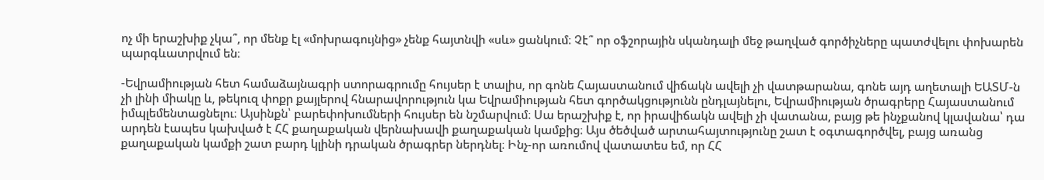ոչ մի երաշխիք չկա՞, որ մենք էլ «մոխրագույնից» չենք հայտնվի «սև» ցանկում։ Չէ՞ որ օֆշորային սկանդալի մեջ թաղված գործիչները պատժվելու փոխարեն պարգևատրվում են։

-Եվրամիության հետ համաձայնագրի ստորագրումը հույսեր է տալիս, որ գոնե Հայաստանում վիճակն ավելի չի վատթարանա, գոնե այդ աղետալի ԵԱՏՄ-ն չի լինի միակը և, թեկուզ փոքր քայլերով հնարավորություն կա Եվրամիության հետ գործակցությունն ընդլայնելու, Եվրամիության ծրագրերը Հայաստանում իմպլեմենտացնելու։ Այսինքն՝ բարեփոխումների հույսեր են նշմարվում։ Սա երաշխիք է, որ իրավիճակն ավելի չի վատանա, բայց թե ինչքանով կլավանա՝ դա արդեն էապես կախված է ՀՀ քաղաքական վերնախավի քաղաքական կամքից։ Այս ծեծված արտահայտությունը շատ է օգտագործվել, բայց առանց քաղաքական կամքի շատ բարդ կլինի դրական ծրագրեր ներդնել։ Ինչ-որ առումով վատատես եմ, որ ՀՀ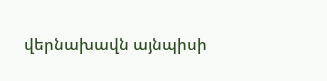վերնախավն այնպիսի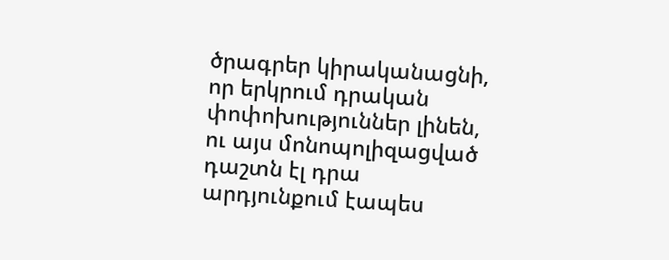ծրագրեր կիրականացնի, որ երկրում դրական փոփոխություններ լինեն, ու այս մոնոպոլիզացված դաշտն էլ դրա արդյունքում էապես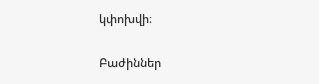կփոխվի։

Բաժիններ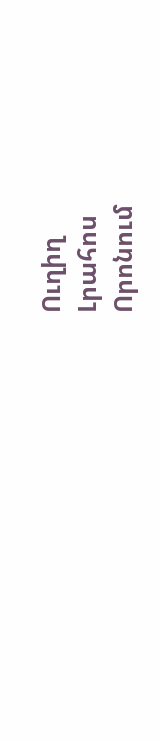Ուղիղ
Լրահոս
Որոնում